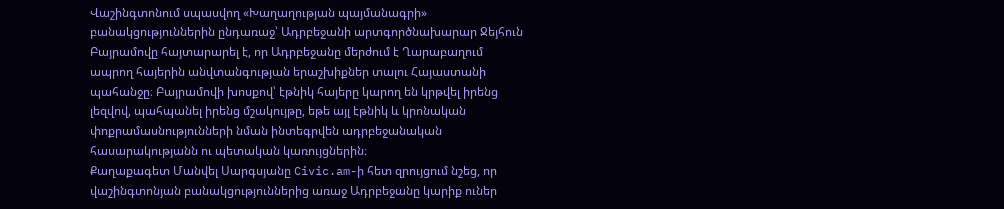Վաշինգտոնում սպասվող «Խաղաղության պայմանագրի» բանակցություններին ընդառաջ՝ Ադրբեջանի արտգործնախարար Ջեյհուն Բայրամովը հայտարարել է, որ Ադրբեջանը մերժում է Ղարաբաղում ապրող հայերին անվտանգության երաշխիքներ տալու Հայաստանի պահանջը։ Բայրամովի խոսքով՝ էթնիկ հայերը կարող են կրթվել իրենց լեզվով, պահպանել իրենց մշակույթը, եթե այլ էթնիկ և կրոնական փոքրամասնությունների նման ինտեգրվեն ադրբեջանական հասարակությանն ու պետական կառույցներին։
Քաղաքագետ Մանվել Սարգսյանը Civic.am-ի հետ զրույցում նշեց, որ վաշինգտոնյան բանակցություններից առաջ Ադրբեջանը կարիք ուներ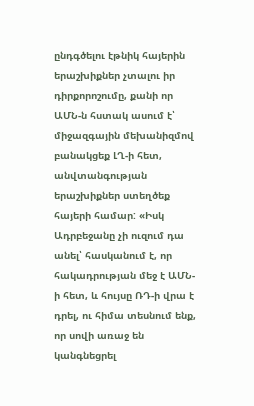ընդգծելու էթնիկ հայերին երաշխիքներ չտալու իր դիրքորոշումը, քանի որ ԱՄՆ-ն հստակ ասում է՝ միջազգային մեխանիզմով բանակցեք ԼՂ-ի հետ, անվտանգության երաշխիքներ ստեղծեք հայերի համար: «Իսկ Ադրբեջանը չի ուզում դա անել՝ հասկանում է, որ հակադրության մեջ է ԱՄՆ-ի հետ, և հույսը ՌԴ-ի վրա է դրել, ու հիմա տեսնում ենք, որ սովի առաջ են կանգնեցրել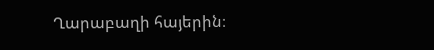Ղարաբաղի հայերին։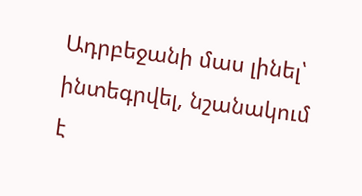Ադրբեջանի մաս լինել՝ ինտեգրվել, նշանակում է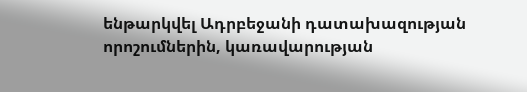ենթարկվել Ադրբեջանի դատախազության որոշումներին, կառավարության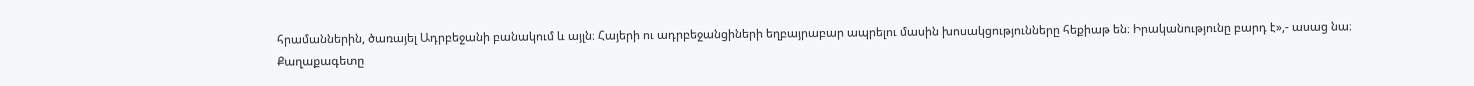հրամաններին, ծառայել Ադրբեջանի բանակում և այլն։ Հայերի ու ադրբեջանցիների եղբայրաբար ապրելու մասին խոսակցությունները հեքիաթ են։ Իրականությունը բարդ է»,- ասաց նա։
Քաղաքագետը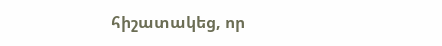հիշատակեց, որ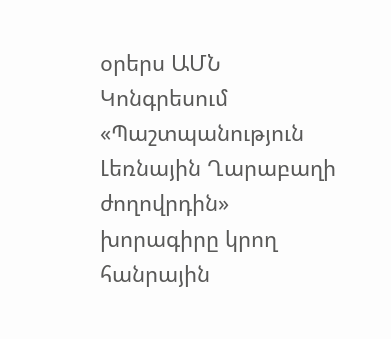օրերս ԱՄՆ Կոնգրեսում «Պաշտպանություն Լեռնային Ղարաբաղի ժողովրդին» խորագիրը կրող հանրային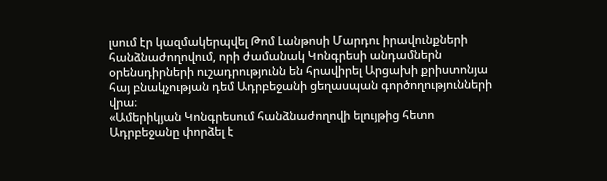լսում էր կազմակերպվել Թոմ Լանթոսի Մարդու իրավունքների հանձնաժողովում, որի ժամանակ Կոնգրեսի անդամներն օրենսդիրների ուշադրությունն են հրավիրել Արցախի քրիստոնյա հայ բնակչության դեմ Ադրբեջանի ցեղասպան գործողությունների վրա։
«Ամերիկյան Կոնգրեսում հանձնաժողովի ելույթից հետո Ադրբեջանը փորձել է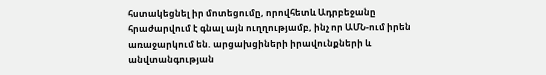հստակեցնել իր մոտեցումը, որովհետև Ադրբեջանը հրաժարվում է գնալ այն ուղղությամբ, ինչ որ ԱՄՆ-ում իրեն առաջարկում են. արցախցիների իրավունքների և անվտանգության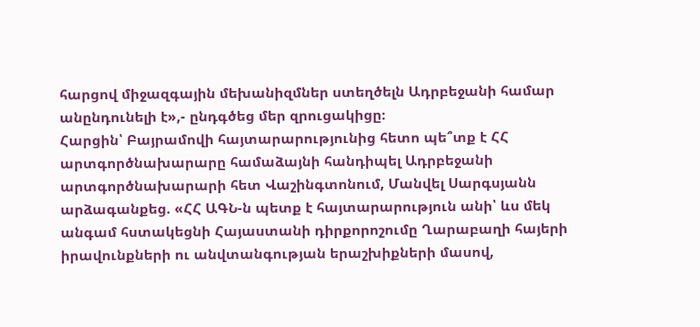հարցով միջազգային մեխանիզմներ ստեղծելն Ադրբեջանի համար անընդունելի է»,- ընդգծեց մեր զրուցակիցը։
Հարցին՝ Բայրամովի հայտարարությունից հետո պե՞տք է ՀՀ արտգործնախարարը համաձայնի հանդիպել Ադրբեջանի արտգործնախարարի հետ Վաշինգտոնում, Մանվել Սարգսյանն արձագանքեց. «ՀՀ ԱԳՆ-ն պետք է հայտարարություն անի՝ ևս մեկ անգամ հստակեցնի Հայաստանի դիրքորոշումը Ղարաբաղի հայերի իրավունքների ու անվտանգության երաշխիքների մասով,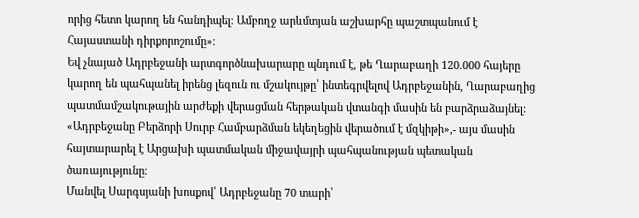որից հետո կարող են հանդիպել։ Ամբողջ արևմտյան աշխարհը պաշտպանում է Հայաստանի դիրքորոշումը»։
Եվ չնայած Ադրբեջանի արտգործնախարարը պնդում է, թե Ղարաբաղի 120.000 հայերը կարող են պահպանել իրենց լեզուն ու մշակույթը՝ ինտեգրվելով Ադրբեջանին, Ղարաբաղից պատմամշակութային արժեքի վերացման հերթական վտանգի մասին են բարձրաձայնել: «Ադրբեջանը Բերձորի Սուրբ Համբարձման եկեղեցին վերածում է մզկիթի»,- այս մասին հայտարարել է Արցախի պատմական միջավայրի պահպանության պետական ծառայությունը։
Մանվել Սարգսյանի խոսքով՝ Ադրբեջանը 70 տարի՝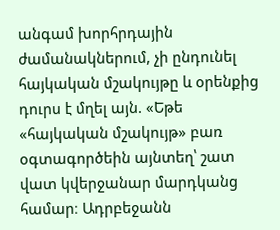անգամ խորհրդային ժամանակներում, չի ընդունել հայկական մշակույթը և օրենքից դուրս է մղել այն. «Եթե «հայկական մշակույթ» բառ օգտագործեին այնտեղ՝ շատ վատ կվերջանար մարդկանց համար։ Ադրբեջանն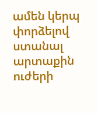ամեն կերպ փորձելով ստանալ արտաքին ուժերի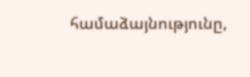համաձայնությունը,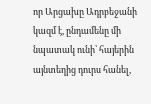որ Արցախը Ադրբեջանի կազմ է, ընդամենը մի նպատակ ունի՝ հայերին այնտեղից դուրս հանել,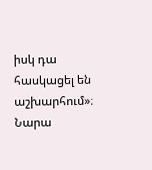իսկ դա հասկացել են աշխարհում»։
Նարա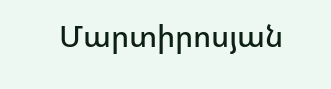Մարտիրոսյան